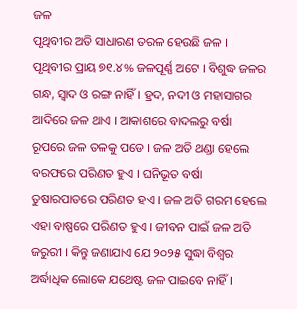ଜଳ
ପୃଥିବୀର ଅତି ସାଧାରଣ ତରଳ ହେଉଛି ଜଳ । ପୃଥିବୀର ପ୍ରାୟ ୭୧.୪% ଜଳପୂର୍ଣ୍ଣ ଅଟେ । ବିଶୁଦ୍ଧ ଜଳର ଗନ୍ଧ, ସ୍ୱାଦ ଓ ରଙ୍ଗ ନାହିଁ । ହ୍ରଦ, ନଦୀ ଓ ମହାସାଗର ଆଦିରେ ଜଳ ଥାଏ । ଆକାଶରେ ବାଦଲରୁ ବର୍ଷା ରୂପରେ ଜଳ ତଳକୁ ପଡେ । ଜଳ ଅତି ଥଣ୍ଡା ହେଲେ ବରଫରେ ପରିଣତ ହୁଏ । ଘନିଭୂତ ବର୍ଷା ତୁଷାରପାତରେ ପରିଣତ ହଏ । ଜଳ ଅତି ଗରମ ହେଲେ ଏହା ବାଷ୍ପରେ ପରିଣତ ହୁଏ । ଜୀବନ ପାଇଁ ଜଳ ଅତି ଜରୁରୀ । କିନ୍ତୁ ଜଣାଯାଏ ଯେ ୨୦୨୫ ସୁଦ୍ଧା ବିଶ୍ୱର ଅର୍ଦ୍ଧାଧିକ ଲୋକେ ଯଥେଷ୍ଟ ଜଳ ପାଇବେ ନାହିଁ ।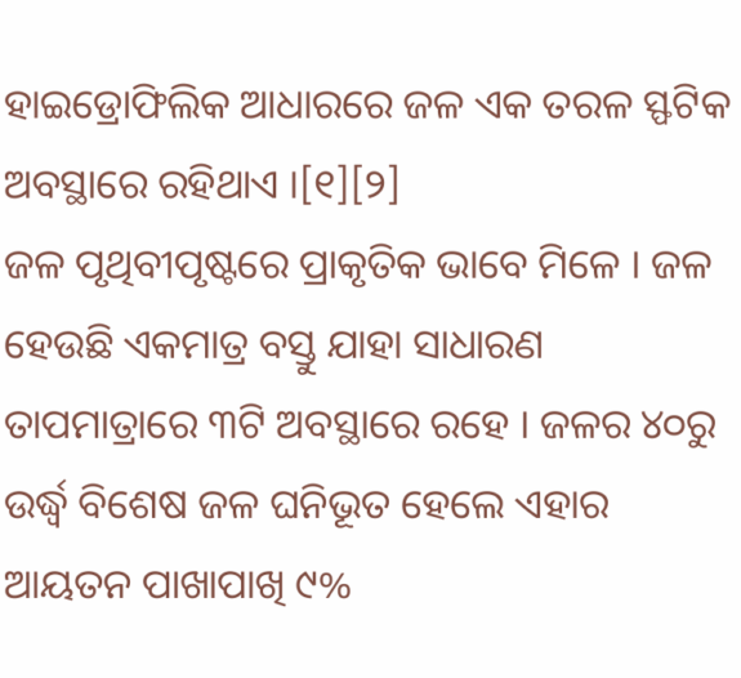ହାଇଡ୍ରୋଫିଲିକ ଆଧାରରେ ଜଳ ଏକ ତରଳ ସ୍ଫଟିକ ଅବସ୍ଥାରେ ରହିଥାଏ ।[୧][୨]
ଜଳ ପୃଥିବୀପୃଷ୍ଟରେ ପ୍ରାକୃତିକ ଭାବେ ମିଳେ । ଜଳ ହେଉଛି ଏକମାତ୍ର ବସ୍ତୁ ଯାହା ସାଧାରଣ ତାପମାତ୍ରାରେ ୩ଟି ଅବସ୍ଥାରେ ରହେ । ଜଳର ୪୦ରୁ ଉର୍ଦ୍ଧ୍ୱ ବିଶେଷ ଜଳ ଘନିଭୂତ ହେଲେ ଏହାର ଆୟତନ ପାଖାପାଖି ୯%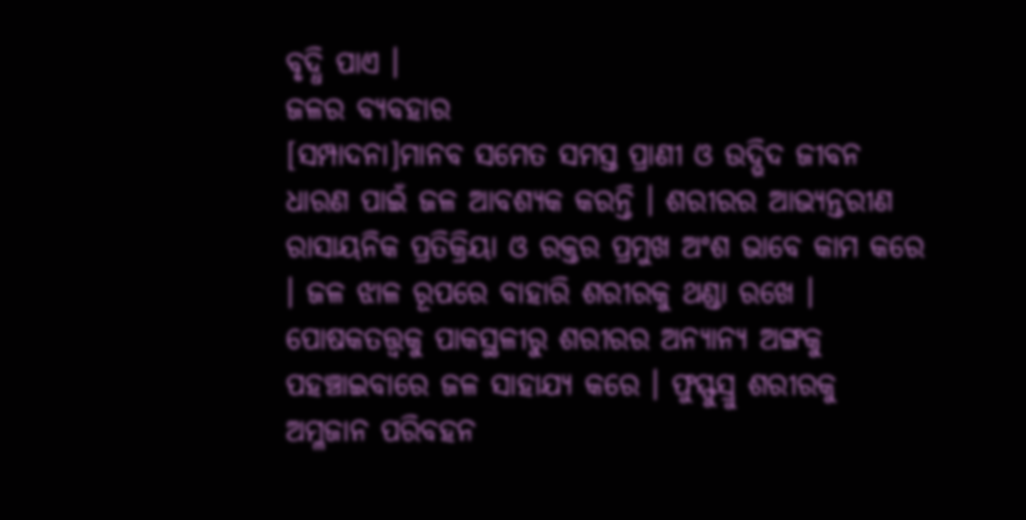ବୃଦ୍ଧି ପାଏ ।
ଜଳର ବ୍ୟବହାର
[ସମ୍ପାଦନା]ମାନବ ସମେତ ସମସ୍ତ ପ୍ରାଣୀ ଓ ଉଦ୍ଭିଦ ଜୀବନ ଧାରଣ ପାଇଁ ଜଳ ଆବଶ୍ୟକ କରନ୍ତି । ଶରୀରର ଆଭ୍ୟନ୍ତରୀଣ ରାସାୟନିକ ପ୍ରତିକ୍ରିୟା ଓ ରକ୍ତର ପ୍ରମୁଖ ଅଂଶ ଭାବେ କାମ କରେ । ଜଳ ଝାଳ ରୂପରେ ବାହାରି ଶରୀରକୁ ଥଣ୍ଡା ରଖେ । ପୋଷକତତ୍ତ୍ୱକୁ ପାକସ୍ଥଳୀରୁ ଶରୀରର ଅନ୍ୟାନ୍ୟ ଅଙ୍ଗକୁ ପହଞ୍ଚାଇବାରେ ଜଳ ସାହାଯ୍ୟ କରେ । ଫୁସ୍ଫୁସ୍ରୁ ଶରୀରକୁ ଅମ୍ଳଜାନ ପରିବହନ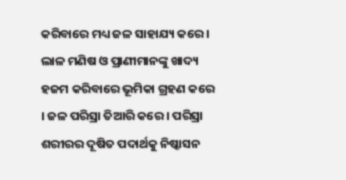କରିବାରେ ମଧ୍ୟ ଜଳ ସାହାଯ୍ୟ କରେ । ଲାଳ ମଣିଷ ଓ ପ୍ରାଣୀମାନଙ୍କୁ ଖାଦ୍ୟ ହଜମ କରିବାରେ ଭୂମିକା ଗ୍ରହଣ କରେ । ଜଳ ପରିସ୍ରା ତିଆରି କରେ । ପରିସ୍ରା ଶରୀରର ଦୂଷିତ ପଦାର୍ଥକୁ ନିଷ୍କାସନ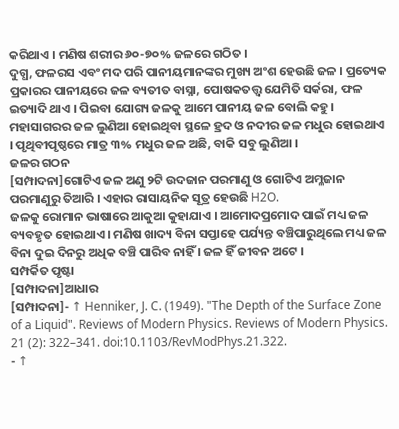କରିଥାଏ । ମଣିଷ ଶରୀର ୬୦-୭୦% ଜଳରେ ଗଠିତ ।
ଦୁଗ୍ଧ, ଫଳରସ ଏବଂ ମଦ ପରି ପାନୀୟମାନଙ୍କର ମୁଖ୍ୟ ଅଂଶ ହେଉଛି ଜଳ । ପ୍ରତ୍ୟେକ ପ୍ରକାରର ପାନୀୟରେ ଜଳ ବ୍ୟତୀତ ବାସ୍ନା, ପୋଷକତତ୍ତ୍ୱ ଯେମିତି ସର୍କରା, ଫଳ ଇତ୍ୟାଦି ଥାଏ । ପିଇବା ଯୋଗ୍ୟ ଜଳକୁ ଆମେ ପାନୀୟ ଜଳ ବୋଲି କହୁ । ମହାସାଗରର ଜଳ ଲୁଣିଆ ହୋଇଥିବା ସ୍ଥଳେ ହ୍ରଦ ଓ ନଦୀର ଜଳ ମଧୁର ହୋଇଥାଏ । ପୃଥିବୀପୃଷ୍ଠରେ ମାତ୍ର ୩% ମଧୁର ଜଳ ଅଛି, ବାକି ସବୁ ଲୁଣିଆ ।
ଜଳର ଗଠନ
[ସମ୍ପାଦନା]ଗୋଟିଏ ଜଳ ଅଣୁ ୨ଟି ଉଦଜାନ ପରମାଣୁ ଓ ଗୋଟିଏ ଅମ୍ଳଜାନ ପରମାଣୁରୁ ତିଆରି । ଏହାର ରାସାୟନିକ ସୂତ୍ର ହେଉଛି H2O.
ଜଳକୁ ରୋମାନ ଭାଷାରେ ଆକୁଆ କୁହାଯାଏ । ଆମୋଦପ୍ରମୋଦ ପାଇଁ ମଧ୍ୟ ଜଳ ବ୍ୟବହୃତ ହୋଇଥାଏ । ମଣିଷ ଖାଦ୍ୟ ବିନା ସପ୍ତାହେ ପର୍ଯ୍ୟନ୍ତ ବଞ୍ଚିପାରୁଥିଲେ ମଧ୍ୟ ଜଳ ବିନା ଦୁଇ ଦିନରୁ ଅଧିକ ବଞ୍ଚି ପାରିବ ନାହିଁ । ଜଳ ହିଁ ଜୀବନ ଅଟେ ।
ସମ୍ପର୍କିତ ପୃଷ୍ଟା
[ସମ୍ପାଦନା]ଆଧାର
[ସମ୍ପାଦନା]- ↑ Henniker, J. C. (1949). "The Depth of the Surface Zone of a Liquid". Reviews of Modern Physics. Reviews of Modern Physics. 21 (2): 322–341. doi:10.1103/RevModPhys.21.322.
- ↑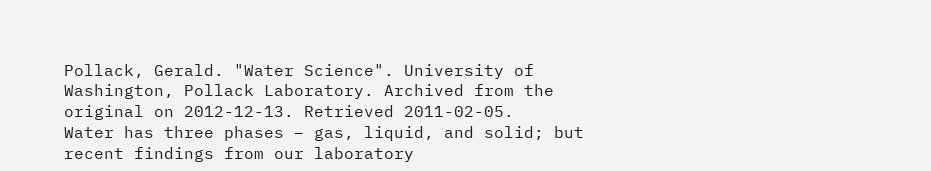Pollack, Gerald. "Water Science". University of Washington, Pollack Laboratory. Archived from the original on 2012-12-13. Retrieved 2011-02-05.
Water has three phases – gas, liquid, and solid; but recent findings from our laboratory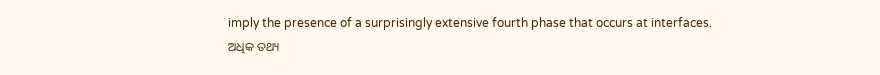imply the presence of a surprisingly extensive fourth phase that occurs at interfaces.
ଅଧିକ ତଥ୍ୟ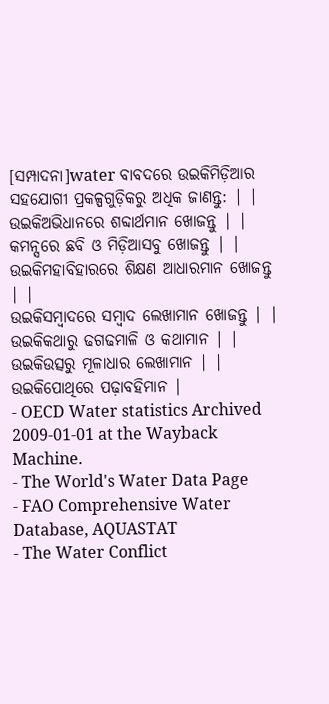[ସମ୍ପାଦନା]water ବାବଦରେ ଉଇକିମିଡ଼ିଆର ସହଯୋଗୀ ପ୍ରକଳ୍ପଗୁଡ଼ିକରୁ ଅଧିକ ଜାଣନ୍ତୁ: | |
ଉଇକିଅଭିଧାନରେ ଶବ୍ଦାର୍ଥମାନ ଖୋଜନ୍ତୁ | |
କମନ୍ସରେ ଛବି ଓ ମିଡ଼ିଆସବୁ ଖୋଜନ୍ତୁ | |
ଉଇକିମହାବିହାରରେ ଶିକ୍ଷଣ ଆଧାରମାନ ଖୋଜନ୍ତୁ | |
ଉଇକିସମ୍ବାଦରେ ସମ୍ବାଦ ଲେଖାମାନ ଖୋଜନ୍ତୁ | |
ଉଇକିକଥାରୁ ଢଗଢମାଳି ଓ କଥାମାନ | |
ଉଇକିଉତ୍ସରୁ ମୂଳାଧାର ଲେଖାମାନ | |
ଉଇକିପୋଥିରେ ପଢ଼ାବହିମାନ |
- OECD Water statistics Archived 2009-01-01 at the Wayback Machine.
- The World's Water Data Page
- FAO Comprehensive Water Database, AQUASTAT
- The Water Conflict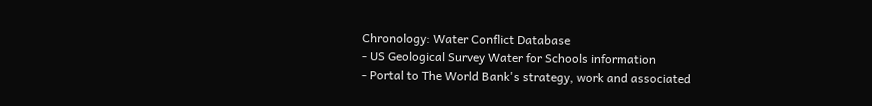Chronology: Water Conflict Database
- US Geological Survey Water for Schools information
- Portal to The World Bank's strategy, work and associated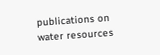publications on water resources